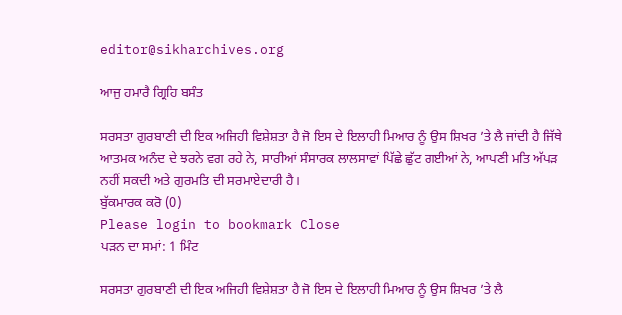editor@sikharchives.org

ਆਜੁ ਹਮਾਰੈ ਗ੍ਰਿਹਿ ਬਸੰਤ

ਸਰਸਤਾ ਗੁਰਬਾਣੀ ਦੀ ਇਕ ਅਜਿਹੀ ਵਿਸ਼ੇਸ਼ਤਾ ਹੈ ਜੋ ਇਸ ਦੇ ਇਲਾਹੀ ਮਿਆਰ ਨੂੰ ਉਸ ਸ਼ਿਖਰ ’ਤੇ ਲੈ ਜਾਂਦੀ ਹੈ ਜਿੱਥੇ ਆਤਮਕ ਅਨੰਦ ਦੇ ਝਰਨੇ ਵਗ ਰਹੇ ਨੇ, ਸਾਰੀਆਂ ਸੰਸਾਰਕ ਲਾਲਸਾਵਾਂ ਪਿੱਛੇ ਛੁੱਟ ਗਈਆਂ ਨੇ, ਆਪਣੀ ਮਤਿ ਅੱਪੜ ਨਹੀਂ ਸਕਦੀ ਅਤੇ ਗੁਰਮਤਿ ਦੀ ਸਰਮਾਏਦਾਰੀ ਹੈ।
ਬੁੱਕਮਾਰਕ ਕਰੋ (0)
Please login to bookmark Close
ਪੜਨ ਦਾ ਸਮਾਂ: 1 ਮਿੰਟ

ਸਰਸਤਾ ਗੁਰਬਾਣੀ ਦੀ ਇਕ ਅਜਿਹੀ ਵਿਸ਼ੇਸ਼ਤਾ ਹੈ ਜੋ ਇਸ ਦੇ ਇਲਾਹੀ ਮਿਆਰ ਨੂੰ ਉਸ ਸ਼ਿਖਰ ’ਤੇ ਲੈ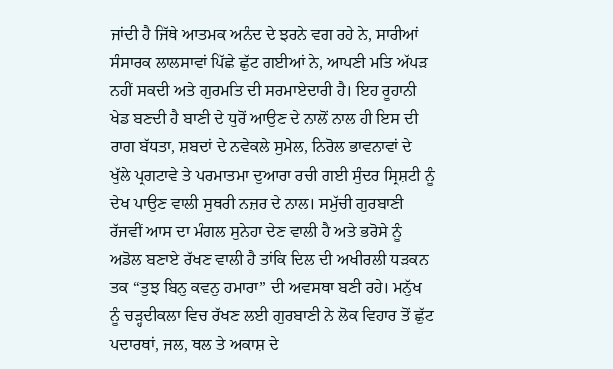ਜਾਂਦੀ ਹੈ ਜਿੱਥੇ ਆਤਮਕ ਅਨੰਦ ਦੇ ਝਰਨੇ ਵਗ ਰਹੇ ਨੇ, ਸਾਰੀਆਂ ਸੰਸਾਰਕ ਲਾਲਸਾਵਾਂ ਪਿੱਛੇ ਛੁੱਟ ਗਈਆਂ ਨੇ, ਆਪਣੀ ਮਤਿ ਅੱਪੜ ਨਹੀਂ ਸਕਦੀ ਅਤੇ ਗੁਰਮਤਿ ਦੀ ਸਰਮਾਏਦਾਰੀ ਹੈ। ਇਹ ਰੂਹਾਨੀ ਖੇਡ ਬਣਦੀ ਹੈ ਬਾਣੀ ਦੇ ਧੁਰੋਂ ਆਉਣ ਦੇ ਨਾਲੋਂ ਨਾਲ ਹੀ ਇਸ ਦੀ ਰਾਗ ਬੱਧਤਾ, ਸ਼ਬਦਾਂ ਦੇ ਨਵੇਕਲੇ ਸੁਮੇਲ, ਨਿਰੋਲ ਭਾਵਨਾਵਾਂ ਦੇ ਖੁੱਲੇ ਪ੍ਰਗਟਾਵੇ ਤੇ ਪਰਮਾਤਮਾ ਦੁਆਰਾ ਰਚੀ ਗਈ ਸੁੰਦਰ ਸ੍ਰਿਸ਼ਟੀ ਨੂੰ ਦੇਖ ਪਾਉਣ ਵਾਲੀ ਸੁਥਰੀ ਨਜ਼ਰ ਦੇ ਨਾਲ। ਸਮੁੱਚੀ ਗੁਰਬਾਣੀ ਰੱਜਵੀਂ ਆਸ ਦਾ ਮੰਗਲ ਸੁਨੇਹਾ ਦੇਣ ਵਾਲੀ ਹੈ ਅਤੇ ਭਰੋਸੇ ਨੂੰ ਅਡੋਲ ਬਣਾਏ ਰੱਖਣ ਵਾਲੀ ਹੈ ਤਾਂਕਿ ਦਿਲ ਦੀ ਅਖੀਰਲੀ ਧੜਕਨ ਤਕ “ਤੁਝ ਬਿਨੁ ਕਵਨੁ ਹਮਾਰਾ” ਦੀ ਅਵਸਥਾ ਬਣੀ ਰਹੇ। ਮਨੁੱਖ ਨੂੰ ਚੜ੍ਹਦੀਕਲਾ ਵਿਚ ਰੱਖਣ ਲਈ ਗੁਰਬਾਣੀ ਨੇ ਲੋਕ ਵਿਹਾਰ ਤੋਂ ਛੁੱਟ ਪਦਾਰਥਾਂ, ਜਲ, ਥਲ ਤੇ ਅਕਾਸ਼ ਦੇ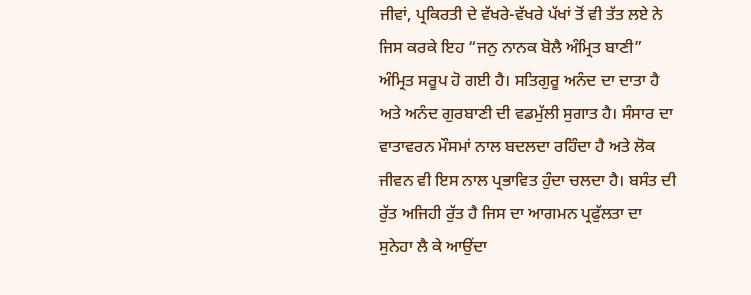ਜੀਵਾਂ, ਪ੍ਰਕਿਰਤੀ ਦੇ ਵੱਖਰੇ-ਵੱਖਰੇ ਪੱਖਾਂ ਤੋਂ ਵੀ ਤੱਤ ਲਏ ਨੇ ਜਿਸ ਕਰਕੇ ਇਹ “ਜਨੁ ਨਾਨਕ ਬੋਲੈ ਅੰਮ੍ਰਿਤ ਬਾਣੀ” ਅੰਮ੍ਰਿਤ ਸਰੂਪ ਹੋ ਗਈ ਹੈ। ਸਤਿਗੁਰੂ ਅਨੰਦ ਦਾ ਦਾਤਾ ਹੈ ਅਤੇ ਅਨੰਦ ਗੁਰਬਾਣੀ ਦੀ ਵਡਮੁੱਲੀ ਸੁਗਾਤ ਹੈ। ਸੰਸਾਰ ਦਾ ਵਾਤਾਵਰਨ ਮੌਸਮਾਂ ਨਾਲ ਬਦਲਦਾ ਰਹਿੰਦਾ ਹੈ ਅਤੇ ਲੋਕ ਜੀਵਨ ਵੀ ਇਸ ਨਾਲ ਪ੍ਰਭਾਵਿਤ ਹੁੰਦਾ ਚਲਦਾ ਹੈ। ਬਸੰਤ ਦੀ ਰੁੱਤ ਅਜਿਹੀ ਰੁੱਤ ਹੈ ਜਿਸ ਦਾ ਆਗਮਨ ਪ੍ਰਫੁੱਲਤਾ ਦਾ ਸੁਨੇਹਾ ਲੈ ਕੇ ਆਉਂਦਾ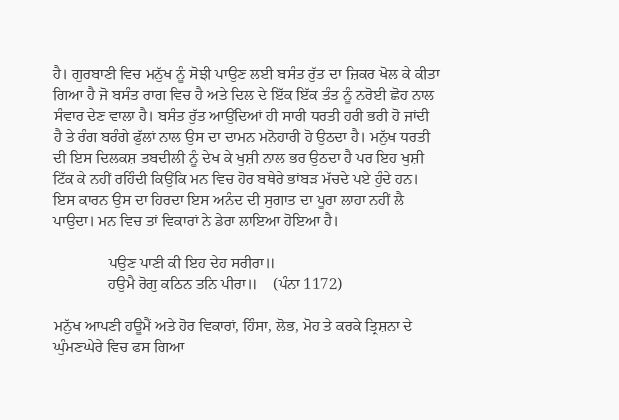ਹੈ। ਗੁਰਬਾਣੀ ਵਿਚ ਮਨੁੱਖ ਨੂੰ ਸੋਝੀ ਪਾਉਣ ਲਈ ਬਸੰਤ ਰੁੱਤ ਦਾ ਜ਼ਿਕਰ ਖੋਲ ਕੇ ਕੀਤਾ ਗਿਆ ਹੈ ਜੋ ਬਸੰਤ ਰਾਗ ਵਿਚ ਹੈ ਅਤੇ ਦਿਲ ਦੇ ਇੱਕ ਇੱਕ ਤੰਤ ਨੂੰ ਨਰੋਈ ਛੋਹ ਨਾਲ ਸੰਵਾਰ ਦੇਣ ਵਾਲਾ ਹੈ। ਬਸੰਤ ਰੁੱਤ ਆਉਂਦਿਆਂ ਹੀ ਸਾਰੀ ਧਰਤੀ ਹਰੀ ਭਰੀ ਹੋ ਜਾਂਦੀ ਹੈ ਤੇ ਰੰਗ ਬਰੰਗੇ ਫੁੱਲਾਂ ਨਾਲ ਉਸ ਦਾ ਦਾਮਨ ਮਨੋਹਾਰੀ ਹੋ ਉਠਦਾ ਹੈ। ਮਨੁੱਖ ਧਰਤੀ ਦੀ ਇਸ ਦਿਲਕਸ਼ ਤਬਦੀਲੀ ਨੂੰ ਦੇਖ ਕੇ ਖੁਸ਼ੀ ਨਾਲ ਭਰ ਉਠਦਾ ਹੈ ਪਰ ਇਹ ਖੁਸ਼ੀ ਟਿੱਕ ਕੇ ਨਹੀਂ ਰਹਿੰਦੀ ਕਿਉਂਕਿ ਮਨ ਵਿਚ ਹੋਰ ਬਥੇਰੇ ਭਾਂਬੜ ਮੱਚਦੇ ਪਏ ਹੁੰਦੇ ਹਨ। ਇਸ ਕਾਰਨ ਉਸ ਦਾ ਹਿਰਦਾ ਇਸ ਅਨੰਦ ਦੀ ਸੁਗਾਤ ਦਾ ਪੂਰਾ ਲਾਹਾ ਨਹੀਂ ਲੈ ਪਾਉਦਾ। ਮਨ ਵਿਚ ਤਾਂ ਵਿਕਾਰਾਂ ਨੇ ਡੇਰਾ ਲਾਇਆ ਹੋਇਆ ਹੈ।

              ਪਉਣ ਪਾਣੀ ਕੀ ਇਹ ਦੇਹ ਸਰੀਰਾ॥
              ਹਉਮੈ ਰੋਗੁ ਕਠਿਨ ਤਨਿ ਪੀਰਾ॥    (ਪੰਨਾ 1172)

ਮਨੁੱਖ ਆਪਣੀ ਹਊਮੈਂ ਅਤੇ ਹੋਰ ਵਿਕਾਰਾਂ, ਹਿੰਸਾ, ਲੋਭ, ਮੋਹ ਤੇ ਕਰਕੇ ਤ੍ਰਿਸ਼ਨਾ ਦੇ ਘੁੰਮਣਘੇਰੇ ਵਿਚ ਫਸ ਗਿਆ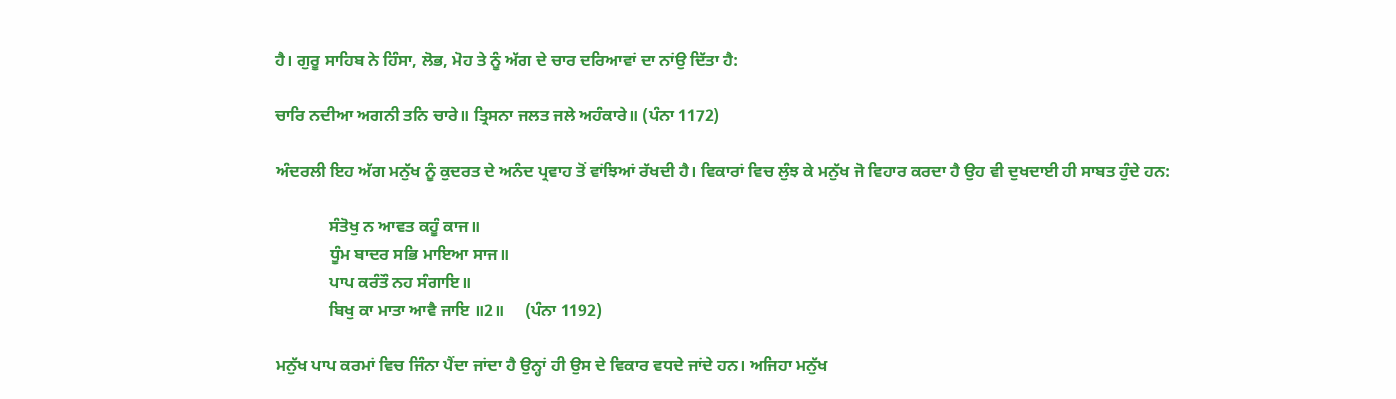ਹੈ। ਗੁਰੂ ਸਾਹਿਬ ਨੇ ਹਿੰਸਾ, ਲੋਭ, ਮੋਹ ਤੇ ਨੂੰ ਅੱਗ ਦੇ ਚਾਰ ਦਰਿਆਵਾਂ ਦਾ ਨਾਂਉ ਦਿੱਤਾ ਹੈ:

ਚਾਰਿ ਨਦੀਆ ਅਗਨੀ ਤਨਿ ਚਾਰੇ॥ ਤ੍ਰਿਸਨਾ ਜਲਤ ਜਲੇ ਅਹੰਕਾਰੇ॥ (ਪੰਨਾ 1172)

ਅੰਦਰਲੀ ਇਹ ਅੱਗ ਮਨੁੱਖ ਨੂੰ ਕੁਦਰਤ ਦੇ ਅਨੰਦ ਪ੍ਰਵਾਹ ਤੋਂ ਵਾਂਝਿਆਂ ਰੱਖਦੀ ਹੈ। ਵਿਕਾਰਾਂ ਵਿਚ ਲੁੰਝ ਕੇ ਮਨੁੱਖ ਜੋ ਵਿਹਾਰ ਕਰਦਾ ਹੈ ਉਹ ਵੀ ਦੁਖਦਾਈ ਹੀ ਸਾਬਤ ਹੁੰਦੇ ਹਨ:

             ਸੰਤੋਖੁ ਨ ਆਵਤ ਕਹੂੰ ਕਾਜ॥
             ਧੂੰਮ ਬਾਦਰ ਸਭਿ ਮਾਇਆ ਸਾਜ॥
             ਪਾਪ ਕਰੰਤੌ ਨਹ ਸੰਗਾਇ॥
             ਬਿਖੁ ਕਾ ਮਾਤਾ ਆਵੈ ਜਾਇ ॥2॥     (ਪੰਨਾ 1192)

ਮਨੁੱਖ ਪਾਪ ਕਰਮਾਂ ਵਿਚ ਜਿੰਨਾ ਪੈਂਦਾ ਜਾਂਦਾ ਹੈ ਉਨ੍ਹਾਂ ਹੀ ਉਸ ਦੇ ਵਿਕਾਰ ਵਧਦੇ ਜਾਂਦੇ ਹਨ। ਅਜਿਹਾ ਮਨੁੱਖ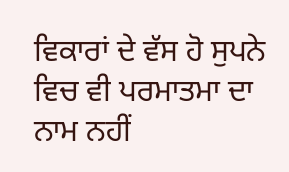ਵਿਕਾਰਾਂ ਦੇ ਵੱਸ ਹੋ ਸੁਪਨੇ ਵਿਚ ਵੀ ਪਰਮਾਤਮਾ ਦਾ ਨਾਮ ਨਹੀਂ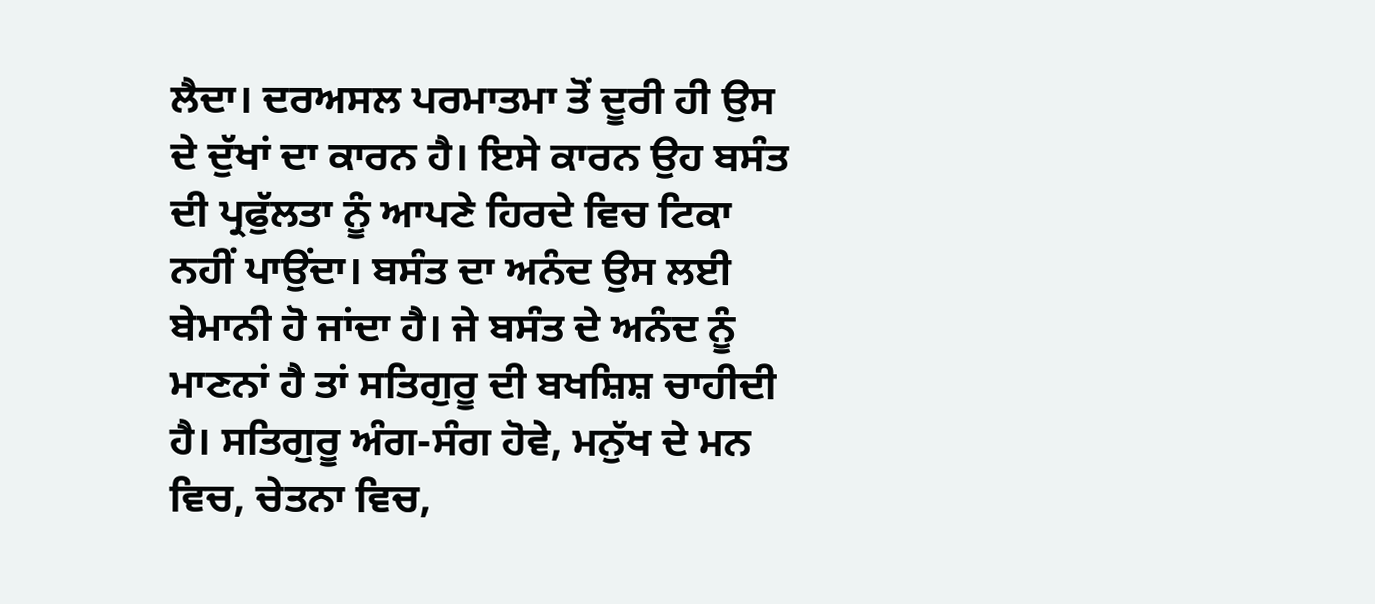ਲੈਦਾ। ਦਰਅਸਲ ਪਰਮਾਤਮਾ ਤੋਂ ਦੂਰੀ ਹੀ ਉਸ ਦੇ ਦੁੱਖਾਂ ਦਾ ਕਾਰਨ ਹੈ। ਇਸੇ ਕਾਰਨ ਉਹ ਬਸੰਤ ਦੀ ਪ੍ਰਫੁੱਲਤਾ ਨੂੰ ਆਪਣੇ ਹਿਰਦੇ ਵਿਚ ਟਿਕਾ ਨਹੀਂ ਪਾਉਂਦਾ। ਬਸੰਤ ਦਾ ਅਨੰਦ ਉਸ ਲਈ ਬੇਮਾਨੀ ਹੋ ਜਾਂਦਾ ਹੈ। ਜੇ ਬਸੰਤ ਦੇ ਅਨੰਦ ਨੂੰ ਮਾਣਨਾਂ ਹੈ ਤਾਂ ਸਤਿਗੁਰੂ ਦੀ ਬਖਸ਼ਿਸ਼ ਚਾਹੀਦੀ ਹੈ। ਸਤਿਗੁਰੂ ਅੰਗ-ਸੰਗ ਹੋਵੇ, ਮਨੁੱਖ ਦੇ ਮਨ ਵਿਚ, ਚੇਤਨਾ ਵਿਚ,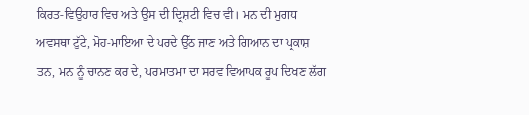ਕਿਰਤ-ਵਿਉਹਾਰ ਵਿਚ ਅਤੇ ਉਸ ਦੀ ਦ੍ਰਿਸ਼ਟੀ ਵਿਚ ਵੀ। ਮਨ ਦੀ ਮੁਗਧ ਅਵਸਥਾ ਟੁੱਟੇ, ਮੋਹ-ਮਾਇਆ ਦੇ ਪਰਦੇ ਉੱਠ ਜਾਣ ਅਤੇ ਗਿਆਨ ਦਾ ਪ੍ਰਕਾਸ਼ ਤਨ, ਮਨ ਨੂੰ ਚਾਨਣ ਕਰ ਦੇ, ਪਰਮਾਤਮਾ ਦਾ ਸਰਵ ਵਿਆਪਕ ਰੂਪ ਦਿਖਣ ਲੱਗ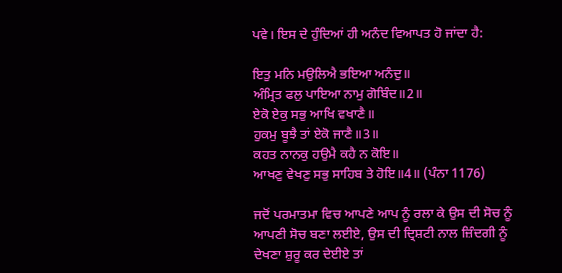ਪਵੇ। ਇਸ ਦੇ ਹੁੰਦਿਆਂ ਹੀ ਅਨੰਦ ਵਿਆਪਤ ਹੋ ਜਾਂਦਾ ਹੈ:

ਇਤੁ ਮਨਿ ਮਉਲਿਐ ਭਇਆ ਅਨੰਦੁ॥
ਅੰਮ੍ਰਿਤ ਫਲੁ ਪਾਇਆ ਨਾਮੁ ਗੋਬਿੰਦ॥2॥
ਏਕੋ ਏਕੁ ਸਭੁ ਆਖਿ ਵਖਾਣੈ॥
ਹੁਕਮੁ ਬੂਝੈ ਤਾਂ ਏਕੋ ਜਾਣੈ॥3॥
ਕਹਤ ਨਾਨਕੁ ਹਉਮੈ ਕਹੈ ਨ ਕੋਇ॥
ਆਖਣੁ ਵੇਖਣੁ ਸਭੁ ਸਾਹਿਬ ਤੇ ਹੋਇ॥4॥ (ਪੰਨਾ 1176)

ਜਦੋਂ ਪਰਮਾਤਮਾ ਵਿਚ ਆਪਣੇ ਆਪ ਨੂੰ ਰਲਾ ਕੇ ਉਸ ਦੀ ਸੋਚ ਨੂੰ ਆਪਣੀ ਸੋਚ ਬਣਾ ਲਈਏ, ਉਸ ਦੀ ਦ੍ਰਿਸ਼ਟੀ ਨਾਲ ਜ਼ਿੰਦਗੀ ਨੂੰ ਦੇਖਣਾ ਸ਼ੁਰੂ ਕਰ ਦੇਈਏ ਤਾਂ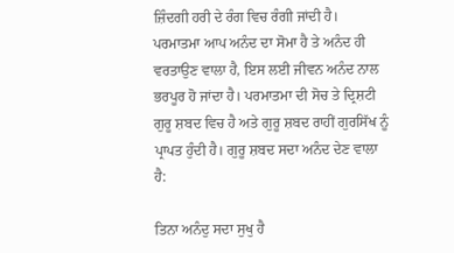ਜ਼ਿੰਦਗੀ ਹਰੀ ਦੇ ਰੰਗ ਵਿਚ ਰੰਗੀ ਜਾਂਦੀ ਹੈ। ਪਰਮਾਤਮਾ ਆਪ ਅਨੰਦ ਦਾ ਸੋਮਾ ਹੈ ਤੇ ਅਨੰਦ ਹੀ ਵਰਤਾਉਣ ਵਾਲਾ ਹੈ, ਇਸ ਲਈ ਜੀਵਨ ਅਨੰਦ ਨਾਲ ਭਰਪੂਰ ਹੋ ਜਾਂਦਾ ਹੈ। ਪਰਮਾਤਮਾ ਦੀ ਸੋਚ ਤੇ ਦ੍ਰਿਸ਼ਟੀ ਗੁਰੂ ਸ਼ਬਦ ਵਿਚ ਹੈ ਅਤੇ ਗੁਰੂ ਸ਼ਬਦ ਰਾਹੀਂ ਗੁਰਸਿੱਖ ਨੂੰ ਪ੍ਰਾਪਤ ਹੁੰਦੀ ਹੈ। ਗੁਰੂ ਸ਼ਬਦ ਸਦਾ ਅਨੰਦ ਦੇਣ ਵਾਲਾ ਹੈ:

ਤਿਨਾ ਅਨੰਦੁ ਸਦਾ ਸੁਖੁ ਹੈ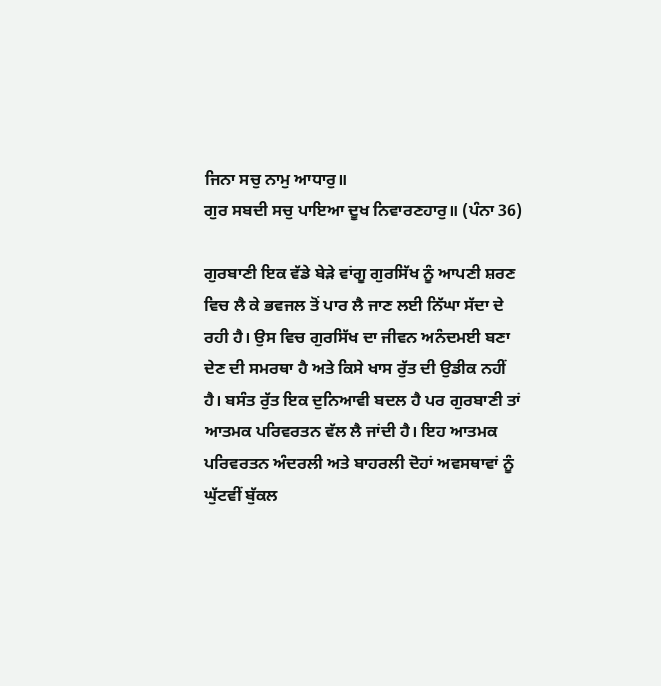ਜਿਨਾ ਸਚੁ ਨਾਮੁ ਆਧਾਰੁ॥
ਗੁਰ ਸਬਦੀ ਸਚੁ ਪਾਇਆ ਦੂਖ ਨਿਵਾਰਣਹਾਰੁ॥ (ਪੰਨਾ 36)

ਗੁਰਬਾਣੀ ਇਕ ਵੱਡੇ ਬੇੜੇ ਵਾਂਗੂ ਗੁਰਸਿੱਖ ਨੂੰ ਆਪਣੀ ਸ਼ਰਣ ਵਿਚ ਲੈ ਕੇ ਭਵਜਲ ਤੋਂ ਪਾਰ ਲੈ ਜਾਣ ਲਈ ਨਿੱਘਾ ਸੱਦਾ ਦੇ ਰਹੀ ਹੈ। ਉਸ ਵਿਚ ਗੁਰਸਿੱਖ ਦਾ ਜੀਵਨ ਅਨੰਦਮਈ ਬਣਾ ਦੇਣ ਦੀ ਸਮਰਥਾ ਹੈ ਅਤੇ ਕਿਸੇ ਖਾਸ ਰੁੱਤ ਦੀ ਉਡੀਕ ਨਹੀਂ ਹੈ। ਬਸੰਤ ਰੁੱਤ ਇਕ ਦੁਨਿਆਵੀ ਬਦਲ ਹੈ ਪਰ ਗੁਰਬਾਣੀ ਤਾਂ ਆਤਮਕ ਪਰਿਵਰਤਨ ਵੱਲ ਲੈ ਜਾਂਦੀ ਹੈ। ਇਹ ਆਤਮਕ ਪਰਿਵਰਤਨ ਅੰਦਰਲੀ ਅਤੇ ਬਾਹਰਲੀ ਦੋਹਾਂ ਅਵਸਥਾਵਾਂ ਨੂੰ ਘੁੱਟਵੀਂ ਬੁੱਕਲ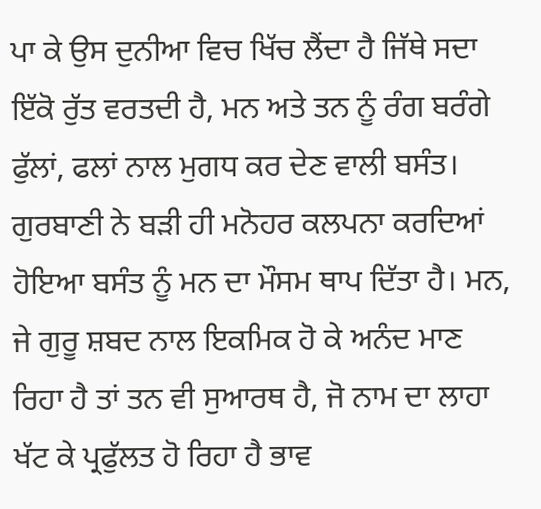ਪਾ ਕੇ ਉਸ ਦੁਨੀਆ ਵਿਚ ਖਿੱਚ ਲੈਂਦਾ ਹੈ ਜਿੱਥੇ ਸਦਾ ਇੱਕੋ ਰੁੱਤ ਵਰਤਦੀ ਹੈ, ਮਨ ਅਤੇ ਤਨ ਨੂੰ ਰੰਗ ਬਰੰਗੇ ਫੁੱਲਾਂ, ਫਲਾਂ ਨਾਲ ਮੁਗਧ ਕਰ ਦੇਣ ਵਾਲੀ ਬਸੰਤ। ਗੁਰਬਾਣੀ ਨੇ ਬੜੀ ਹੀ ਮਨੋਹਰ ਕਲਪਨਾ ਕਰਦਿਆਂ ਹੋਇਆ ਬਸੰਤ ਨੂੰ ਮਨ ਦਾ ਮੌਸਮ ਥਾਪ ਦਿੱਤਾ ਹੈ। ਮਨ, ਜੇ ਗੁਰੂ ਸ਼ਬਦ ਨਾਲ ਇਕਮਿਕ ਹੋ ਕੇ ਅਨੰਦ ਮਾਣ ਰਿਹਾ ਹੈ ਤਾਂ ਤਨ ਵੀ ਸੁਆਰਥ ਹੈ, ਜੋ ਨਾਮ ਦਾ ਲਾਹਾ ਖੱਟ ਕੇ ਪ੍ਰਫੁੱਲਤ ਹੋ ਰਿਹਾ ਹੈ ਭਾਵ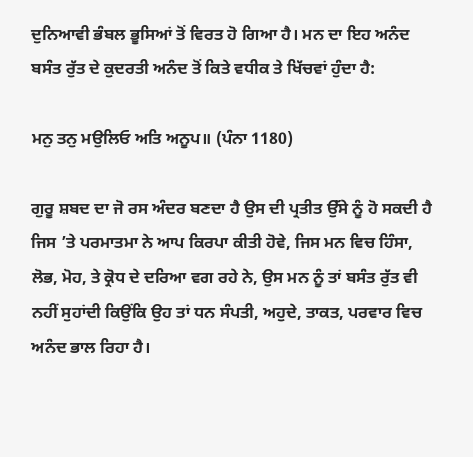ਦੁਨਿਆਵੀ ਭੰਬਲ ਭੂਸਿਆਂ ਤੋਂ ਵਿਰਤ ਹੋ ਗਿਆ ਹੈ। ਮਨ ਦਾ ਇਹ ਅਨੰਦ ਬਸੰਤ ਰੁੱਤ ਦੇ ਕੁਦਰਤੀ ਅਨੰਦ ਤੋਂ ਕਿਤੇ ਵਧੀਕ ਤੇ ਖਿੱਚਵਾਂ ਹੁੰਦਾ ਹੈ:

ਮਨੁ ਤਨੁ ਮਉਲਿਓ ਅਤਿ ਅਨੂਪ॥ (ਪੰਨਾ 1180)

ਗੁਰੂ ਸ਼ਬਦ ਦਾ ਜੋ ਰਸ ਅੰਦਰ ਬਣਦਾ ਹੈ ਉਸ ਦੀ ਪ੍ਰਤੀਤ ਉੱਸੇ ਨੂੰ ਹੋ ਸਕਦੀ ਹੈ ਜਿਸ ’ਤੇ ਪਰਮਾਤਮਾ ਨੇ ਆਪ ਕਿਰਪਾ ਕੀਤੀ ਹੋਵੇ, ਜਿਸ ਮਨ ਵਿਚ ਹਿੰਸਾ, ਲੋਭ, ਮੋਹ, ਤੇ ਕ੍ਰੋਧ ਦੇ ਦਰਿਆ ਵਗ ਰਹੇ ਨੇ, ਉਸ ਮਨ ਨੂੰ ਤਾਂ ਬਸੰਤ ਰੁੱਤ ਵੀ ਨਹੀਂ ਸੁਹਾਂਦੀ ਕਿਉਂਕਿ ਉਹ ਤਾਂ ਧਨ ਸੰਪਤੀ, ਅਹੁਦੇ, ਤਾਕਤ, ਪਰਵਾਰ ਵਿਚ ਅਨੰਦ ਭਾਲ ਰਿਹਾ ਹੈ।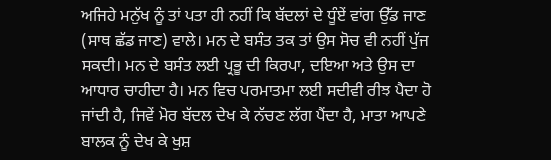ਅਜਿਹੇ ਮਨੁੱਖ ਨੂੰ ਤਾਂ ਪਤਾ ਹੀ ਨਹੀਂ ਕਿ ਬੱਦਲਾਂ ਦੇ ਧੂੰਏਂ ਵਾਂਗ ਉੱਡ ਜਾਣ (ਸਾਥ ਛੱਡ ਜਾਣ) ਵਾਲੇ। ਮਨ ਦੇ ਬਸੰਤ ਤਕ ਤਾਂ ਉਸ ਸੋਚ ਵੀ ਨਹੀਂ ਪੁੱਜ ਸਕਦੀ। ਮਨ ਦੇ ਬਸੰਤ ਲਈ ਪ੍ਰਭੂ ਦੀ ਕਿਰਪਾ, ਦਇਆ ਅਤੇ ਉਸ ਦਾ ਆਧਾਰ ਚਾਹੀਦਾ ਹੈ। ਮਨ ਵਿਚ ਪਰਮਾਤਮਾ ਲਈ ਸਦੀਵੀ ਰੀਝ ਪੈਦਾ ਹੋ ਜਾਂਦੀ ਹੈ, ਜਿਵੇਂ ਮੋਰ ਬੱਦਲ ਦੇਖ ਕੇ ਨੱਚਣ ਲੱਗ ਪੈਂਦਾ ਹੈ, ਮਾਤਾ ਆਪਣੇ ਬਾਲਕ ਨੂੰ ਦੇਖ ਕੇ ਖੁਸ਼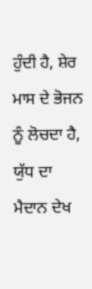ਹੁੰਦੀ ਹੈ, ਸ਼ੇਰ ਮਾਸ ਦੇ ਭੋਜਨ ਨੂੰ ਲੋਚਦਾ ਹੈ, ਯੁੱਧ ਦਾ ਮੈਦਾਨ ਦੇਖ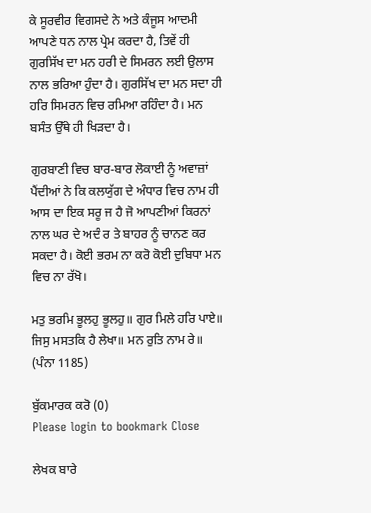ਕੇ ਸੂਰਵੀਰ ਵਿਗਸਦੇ ਨੇ ਅਤੇ ਕੰਜੂਸ ਆਦਮੀ ਆਪਣੇ ਧਨ ਨਾਲ ਪ੍ਰੇਮ ਕਰਦਾ ਹੈ, ਤਿਵੇਂ ਹੀ ਗੁਰਸਿੱਖ ਦਾ ਮਨ ਹਰੀ ਦੇ ਸਿਮਰਨ ਲਈ ਉਲਾਸ ਨਾਲ ਭਰਿਆ ਹੁੰਦਾ ਹੈ। ਗੁਰਸਿੱਖ ਦਾ ਮਨ ਸਦਾ ਹੀ ਹਰਿ ਸਿਮਰਨ ਵਿਚ ਰਮਿਆ ਰਹਿੰਦਾ ਹੈ। ਮਨ ਬਸੰਤ ਉੱਥੇ ਹੀ ਖਿੜਦਾ ਹੈ।

ਗੁਰਬਾਣੀ ਵਿਚ ਬਾਰ-ਬਾਰ ਲੋਕਾਈ ਨੂੰ ਅਵਾਜ਼ਾਂ ਪੈਂਦੀਆਂ ਨੇ ਕਿ ਕਲਯੁੱਗ ਦੇ ਅੰਧਾਰ ਵਿਚ ਨਾਮ ਹੀ ਆਸ ਦਾ ਇਕ ਸਰੂ ਜ ਹੈ ਜੋ ਆਪਣੀਆਂ ਕਿਰਨਾਂ ਨਾਲ ਘਰ ਦੇ ਅਦੰ ਰ ਤੇ ਬਾਹਰ ਨੂੰ ਚਾਨਣ ਕਰ ਸਕਦਾ ਹੈ। ਕੋਈ ਭਰਮ ਨਾ ਕਰੋ ਕੋਈ ਦੁਬਿਧਾ ਮਨ ਵਿਚ ਨਾ ਰੱਖੋ।

ਮਤੁ ਭਰਮਿ ਭੂਲਹੁ ਭੂਲਹੁ॥ ਗੁਰ ਮਿਲੇ ਹਰਿ ਪਾਏ॥
ਜਿਸੁ ਮਸਤਕਿ ਹੈ ਲੇਖਾ॥ ਮਨ ਰੁਤਿ ਨਾਮ ਰੇ॥ (ਪੰਨਾ 1185)

ਬੁੱਕਮਾਰਕ ਕਰੋ (0)
Please login to bookmark Close

ਲੇਖਕ ਬਾਰੇ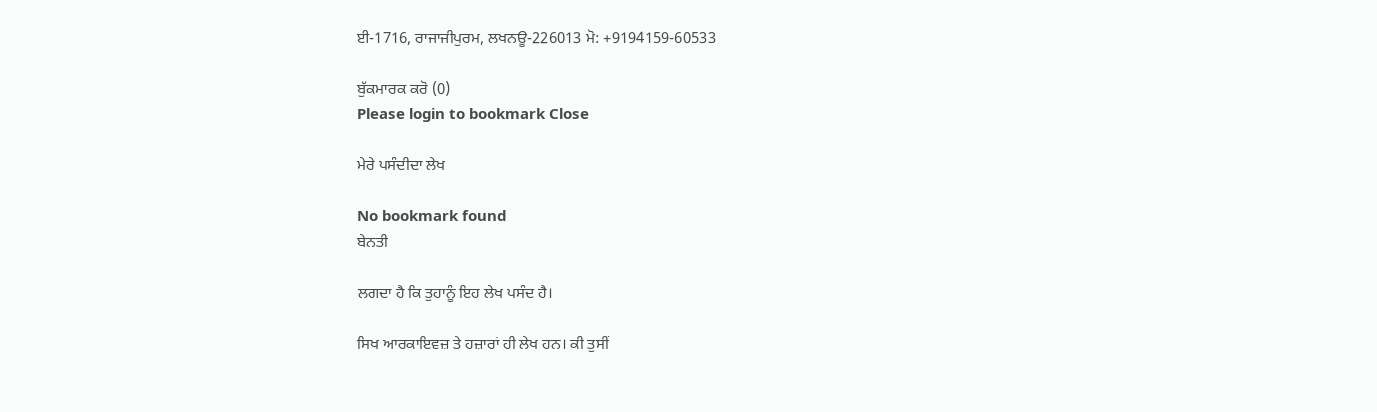ਈ-1716, ਰਾਜਾਜੀਪੁਰਮ, ਲਖਨਊ-226013 ਮੋ: +9194159-60533

ਬੁੱਕਮਾਰਕ ਕਰੋ (0)
Please login to bookmark Close

ਮੇਰੇ ਪਸੰਦੀਦਾ ਲੇਖ

No bookmark found
ਬੇਨਤੀ

ਲਗਦਾ ਹੈ ਕਿ ਤੁਹਾਨੂੰ ਇਹ ਲੇਖ ਪਸੰਦ ਹੈ।

ਸਿਖ ਆਰਕਾਇਵਜ਼ ਤੇ ਹਜ਼ਾਰਾਂ ਹੀ ਲੇਖ ਹਨ। ਕੀ ਤੁਸੀਂ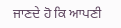ਜਾਣਦੇ ਹੋ ਕਿ ਆਪਣੀ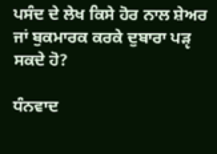ਪਸੰਦ ਦੇ ਲੇਖ ਕਿਸੇ ਹੋਰ ਨਾਲ ਸ਼ੇਅਰ ਜਾਂ ਬੁਕਮਾਰਕ ਕਰਕੇ ਦੁਬਾਰਾ ਪੜੵ ਸਕਦੇ ਹੋ?

ਧੰਨਵਾਦ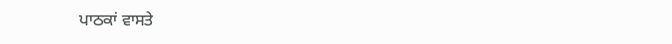ਪਾਠਕਾਂ ਵਾਸਤੇ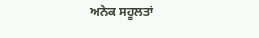ਅਨੇਕ ਸਹੂਲਤਾਂ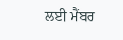ਲਈ ਮੈਂਬਰ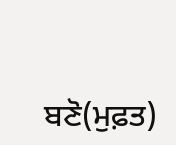ਬਣੋ(ਮੁਫ਼ਤ)